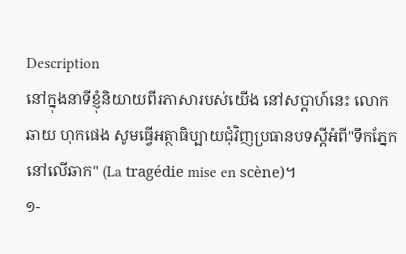Description
នៅក្នុងនាទីខ្ញុំនិយាយពីរភាសារបស់យើង នៅសប្តាហ៍នេះ លោក ឆាយ ហុកផេង សូមធ្វើអត្ថាធិប្បាយជុំវិញប្រធានបទស្តីអំពី"ទឹកភ្នែកនៅលើឆាក" (La tragédie mise en scène)។
១-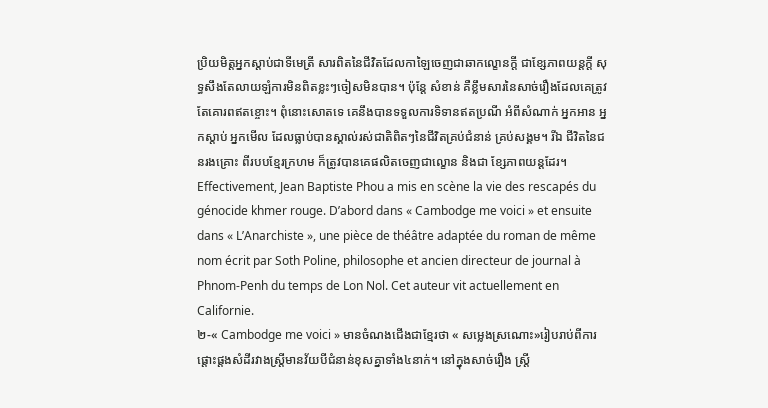ប្រិយមិត្តអ្នកស្តាប់ជាទីមេត្រី សារពិតនៃជីវិតដែលកាឡៃចេញជាឆាកល្ខោនក្តី ជាខ្សែភាពយន្តក្តី សុទ្ធសឹងតែលាយឡំការមិនពិតខ្លះៗចៀសមិនបាន។ ប៉ុន្តែ សំខាន់ គឺខ្លឹមសារនៃសាច់រឿងដែលគេត្រូវតែគោរពឥតខ្ចោះ។ ពុំនោះសោតទេ គេនឹងបានទទួលការទិទានឥតប្រណី អំពីសំណាក់ អ្នកអាន អ្នកស្តាប់ អ្នកមើល ដែលធ្លាប់បានស្គាល់រស់ជាតិពិតៗនៃជីវិតគ្រប់ជំនាន់ គ្រប់សង្គម។ រីឯ ជីវិតនៃជនរងគ្រោះ ពីរបបខ្មែរក្រហម ក៏ត្រូវបានគេផលិតចេញជាល្ខោន និងជា ខ្សែភាពយន្តដែរ។
Effectivement, Jean Baptiste Phou a mis en scène la vie des rescapés du génocide khmer rouge. D’abord dans « Cambodge me voici » et ensuite dans « L’Anarchiste », une pièce de théâtre adaptée du roman de même nom écrit par Soth Poline, philosophe et ancien directeur de journal à Phnom-Penh du temps de Lon Nol. Cet auteur vit actuellement en Californie.
២-« Cambodge me voici » មានចំណងជើងជាខ្មែរថា « សម្លេងស្រណោះ»រៀបរាប់ពីការផ្តោះផ្តងសំដីរវាងស្ត្រីមានវ័យបីជំនាន់ខុសគ្នាទាំង៤នាក់។ នៅក្នុងសាច់រឿង ស្រ្តី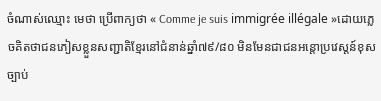ចំណាស់ឈ្មោះ មេថា ប្រើពាក្យថា « Comme je suis immigrée illégale »ដោយភេ្លចគិតថាជនភៀសខ្លួនសញ្ជាតិខ្មែរនៅជំនាន់ឆ្នាំ៧៩/៨០ មិនមែនជាជនអន្តោប្រវេស្តន៍ខុសច្បាប់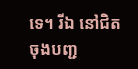ទេ។ រីឯ នៅជិតចុងបញ្ជ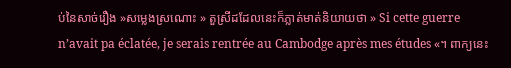ប់នៃសាច់រឿង »សម្លេងស្រណោះ » តួស្រីដដែលនេះក៏ភ្លាត់មាត់និយាយថា » Si cette guerre n’avait pa éclatée, je serais rentrée au Cambodge après mes études «។ ពាក្យនេះ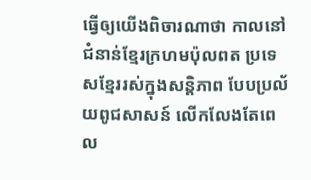ធ្វើឲ្យយើងពិចារណាថា កាលនៅជំនាន់ខ្មែរក្រហមប៉ុលពត ប្រទេសខ្មែររស់ក្នុងសន្តិភាព បែបប្រល័យពូជសាសន៍ លើកលែងតែពេល